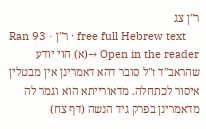ר"ן צג
Ran 93 · ר"ן · free full Hebrew text
Open in the reader →(א) הוי יודע שהראב"ד ז"ל סובר דהא דאמרינן אין מבטלין איסור לכתחלה. מדאורייתא הוא וגמר לה מדאמרינן בפרק גיד הנשה (דף צח)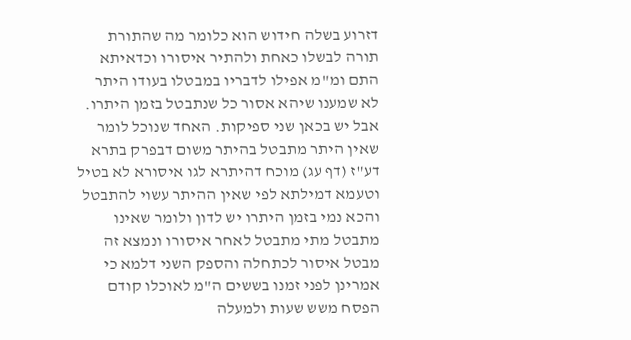דזרוע בשלה חידוש הוא כלומר מה שהתורת תורה לבשלו כאחת ולהתיר איסורו וכדאיתא התם ומ"מ אפילו לדבריו במבטלו בעודו היתר לא שמענו שיהא אסור כל שנתבטל בזמן היתרו. אבל יש בכאן שני ספיקות. האחד שנוכל לומר שאין היתר מתבטל בהיתר משום דבפרק בתרא דע"ז (דף עג) מוכח דהיתרא לגו איסורא לא בטיל וטעמא דמילתא לפי שאין ההיתר עשוי להתבטל והכא נמי בזמן היתרו יש לדון ולומר שאינו מתבטל מתי מתבטל לאחר איסורו ונמצא זה מבטל איסור לכתחלה והספק השני דלמא כי אמרינן לפני זמנו בששים ה"מ לאוכלו קודם הפסח משש שעות ולמעלה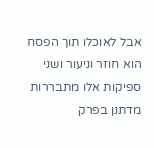אבל לאוכלו תוך הפסח הוא חוזר וניעור ושני ספיקות אלו מתבררות מדתנן בפרק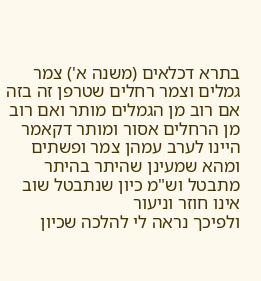בתרא דכלאים (משנה א') צמר גמלים וצמר רחלים שטרפן זה בזה אם רוב מן הגמלים מותר ואם רוב מן הרחלים אסור ומותר דקאמר היינו לערב עמהן צמר ופשתים ומהא שמעינן שהיתר בהיתר מתבטל וש"מ כיון שנתבטל שוב אינו חוזר וניעור
ולפיכך נראה לי להלכה שכיון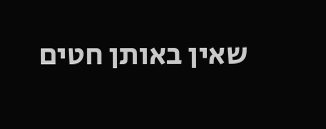שאין באותן חטים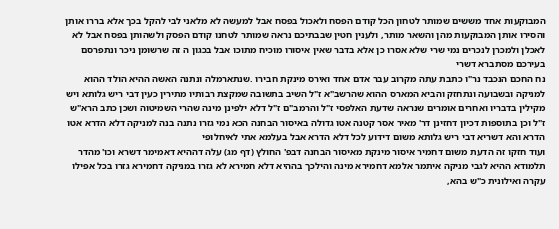המבוקעות אחד מששים שמותר לטחון הכל קודם הפסח ולאכול בפסח אבל למעשה לא מלאני לבי להקל בכך אלא בררו אותן והסירו אותן המבוקעות מהן והשאר מותר, ולענין חטין שבבתיכם נראה שמותר לטחנו קודם הפסק ולשהותן בפסח אבל לא לאכלן ולמכרן לנכרים נמי שרי שלא אסרו כן אלא בדבר שאין איסורו מוכיח מתוכו אבל בכגון ה זה שרשומן ניכר ונתפרסם בעירכם מסתברא דשרי
נח החכם הנכבד נר"ו כתבת עתה מקרוב עבר אדם אחד ואירס מינקת חבירו .שנתארמלה ונתנה האשה ההיא הולד ההוא למניקה ובשבועה ונתחזק והביא המארס ההוא שהרשב"א ז"ל השיב בתשובה שמקצת רבותיו מתירין כעין דבי ריש גלותא ויש מקילין בדבריו ואחרים אומרים שנראה שדעת האלפסי ז"ל והרמב"ם ז"ל דלא ילפינן מינה שהרי השמיטוה ושכן כתב הרא"ש ז"ל וכן בתוספות דכיון דחזינן דר' מאיר אסר קטנה אטו גדולה באיסור הבחנה הכא נמי גזרו נתנה בנה למניקה דלא הדרא אטו הדרא והא דשריא דבי ריש גלותא משום דידוע לכל דלא הדרא אבל בעלמא אתי לאיחלופי
ועוד חזקו זה הדעת משום דחמיר איסור מינקת מאיסור הבחנה דבפ' החולץ (דף מג) עלה דההיא דאמימר דשרא וכו' מהדר תלמודא ההיא לגבי מניקה איתמר אלמא דחמירא מינה והילכך בההיא דלא חמירא לא גזרו במניקה דחמירא גזרו בכל אפילו עקרה ואילונית כ"ש בהא,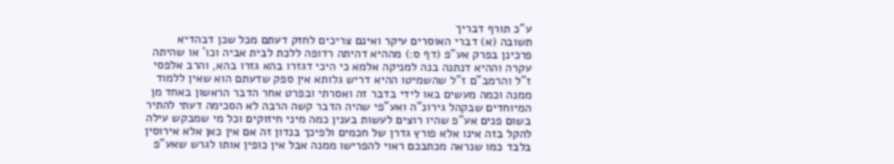ע"כ תורף דבריך
תשובה (א) דברי האוסרים עיקר ואינם צריכים לחזק דעתם מכל שכן דבהדיא פרכינן בפרק אע"פ (דף ס:) מההיא דהיתה רדופה ללכת לבית אביה וכו' או שהיתה עקרה וההיא דנתנה בנה למניקה אלמא כי היכי דגזרו בהא גזרו בהא, והרב אלפסי ז"ל והרמב"ם ז"ל שהשמיטו ההיא דריש גלותא אין ספק שדעתם הוא שאין ללמוד ממנה וכמה מעשים באו לידי בדבר זה ואסרתי ובפרט אחר הדבר הראשון באחד מן המיוחדים שבקהל גירונ"ה ואע"פי שהיה הדבר קשה הרבה לא הסכימה דעתי להתיר בשום פנים אע"פ שהיו רוצים לעשות בענין כמה מיני חיזוקים וכל מי שמבקש עילה להקל בזה אינו אלא פורץ גדרן של חכמים ולפיכך בנדון זה אם אין כאן אלא אירוסין בלבד כמו שנראה מכתבכם ראוי להפרישו ממנה אבל אין כופין אותו לגרש שאע"פ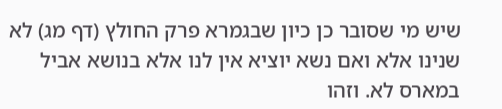שיש מי שסובר כן כיון שבגמרא פרק החולץ (דף מג) לא שנינו אלא ואם נשא יוציא אין לנו אלא בנושא אביל במארס לא. וזהו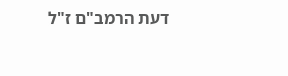דעת הרמב"ם ז"ל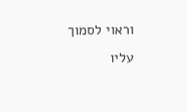וראוי לסמוך עליו